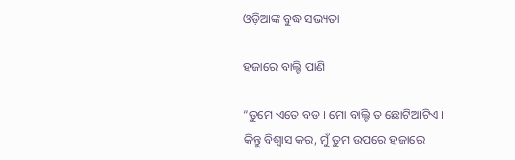ଓଡ଼ିଆଙ୍କ ବୁଦ୍ଧ ସଭ୍ୟତା

ହଜାରେ ବାଲ୍ଟି ପାଣି

“ତୁମେ ଏତେ ବଡ । ମୋ ବାଲ୍ଟି ତ ଛୋଟିଆଟିଏ । କିନ୍ତୁ ବିଶ୍ୱାସ କର, ମୁଁ ତୁମ ଉପରେ ହଜାରେ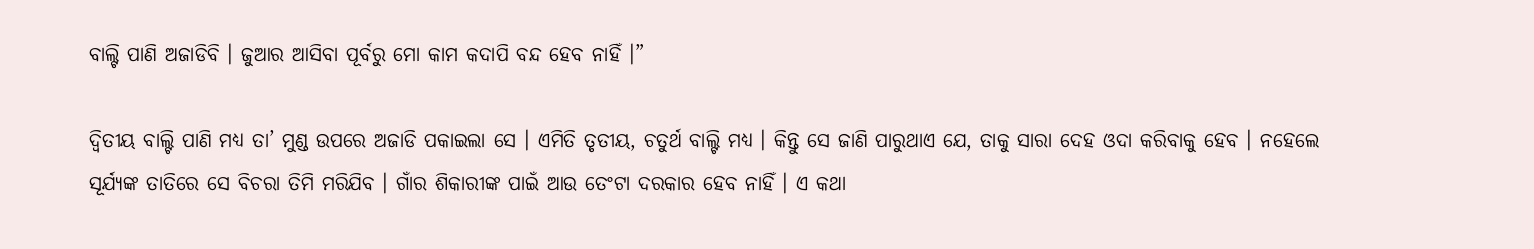ବାଲ୍ଟି ପାଣି ଅଜାଡିବି । ଜୁଆର ଆସିବା ପୂର୍ବରୁ ମୋ କାମ କଦାପି ବନ୍ଦ ହେବ ନାହିଁ ।”

ଦ୍ୱିତୀୟ ବାଲ୍ଟି ପାଣି ମଧ୍ୟ ତା’ ମୁଣ୍ଡ ଉପରେ ଅଜାଡି ପକାଇଲା ସେ । ଏମିତି ତୃତୀୟ, ଚତୁର୍ଥ ବାଲ୍ଟି ମଧ୍ୟ । କିନ୍ତୁ ସେ ଜାଣି ପାରୁଥାଏ ଯେ, ତାକୁ ସାରା ଦେହ ଓଦା କରିବାକୁ ହେବ । ନହେଲେ ସୂର୍ଯ୍ୟଙ୍କ ତାତିରେ ସେ ବିଚରା ତିମି ମରିଯିବ । ଗାଁର ଶିକାରୀଙ୍କ ପାଇଁ ଆଉ ତେଂଟା ଦରକାର ହେବ ନାହିଁ । ଏ କଥା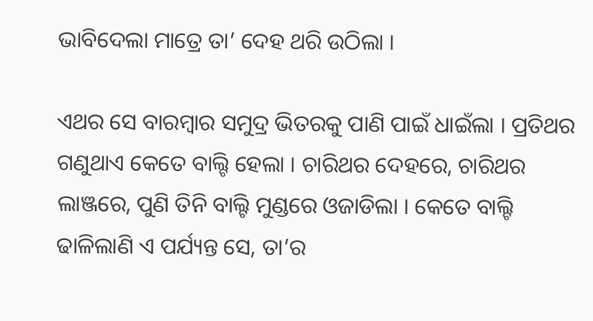ଭାବିଦେଲା ମାତ୍ରେ ତା’ ଦେହ ଥରି ଉଠିଲା ।

ଏଥର ସେ ବାରମ୍ବାର ସମୁଦ୍ର ଭିତରକୁ ପାଣି ପାଇଁ ଧାଇଁଲା । ପ୍ରତିଥର ଗଣୁଥାଏ କେତେ ବାଲ୍ଟି ହେଲା । ଚାରିଥର ଦେହରେ, ଚାରିଥର ଲାଞ୍ଜରେ, ପୁଣି ତିନି ବାଲ୍ଟି ମୁଣ୍ଡରେ ଓଜାଡିଲା । କେତେ ବାଲ୍ଟି ଢାଳିଲାଣି ଏ ପର୍ଯ୍ୟନ୍ତ ସେ, ତା’ର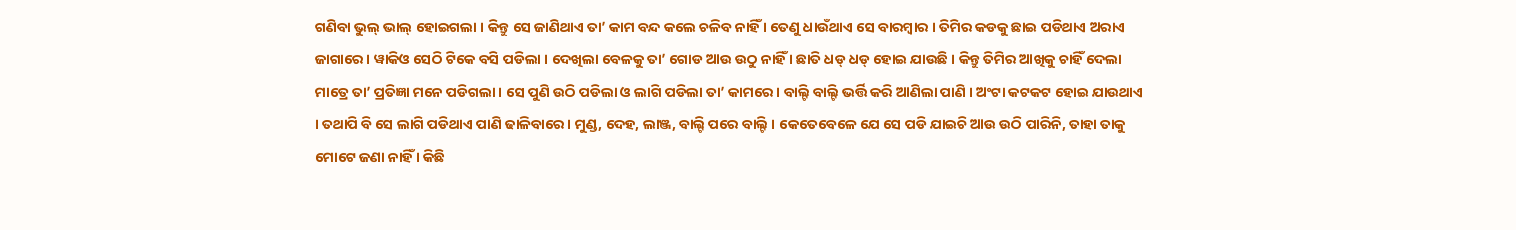ଗଣିବା ଭୁଲ୍ ଭାଲ୍ ହୋଇଗଲା । କିନ୍ତୁ ସେ ଜାଣିଥାଏ ତା’ କାମ ବନ୍ଦ କଲେ ଚଳିବ ନାହିଁ । ତେଣୁ ଧାଉଁଥାଏ ସେ ବାରମ୍ବାର । ତିମିର କଡକୁ ଛାଇ ପଡିଥାଏ ଅରାଏ ଜାଗାରେ । ୱାକିଓ ସେଠି ଟିକେ ବସି ପଡିଲା । ଦେଖିଲା ବେଳକୁ ତା’ ଗୋଡ ଆଉ ଉଠୁ ନାହିଁ । ଛାତି ଧଡ୍ ଧଡ୍ ହୋଇ ଯାଉଛି । କିନ୍ତୁ ତିମିର ଆଖିକୁ ଚାହିଁ ଦେଲା ମାତ୍ରେ ତା’ ପ୍ରତିଜ୍ଞା ମନେ ପଡିଗଲା । ସେ ପୁଣି ଉଠି ପଡିଲା ଓ ଲାଗି ପଡିଲା ତା’ କାମରେ । ବାଲ୍ଟି ବାଲ୍ଟି ଭର୍ତ୍ତି କରି ଆଣିଲା ପାଣି । ଅଂଟା କଟକଟ ହୋଇ ଯାଉଥାଏ । ତଥାପି ବି ସେ ଲାଗି ପଡିଥାଏ ପାଣି ଢାଳିବାରେ । ମୁଣ୍ଡ, ଦେହ, ଲାଞ୍ଜ, ବାଲ୍ଟି ପରେ ବାଲ୍ଟି । କେତେବେଳେ ଯେ ସେ ପଡି ଯାଇଚି ଆଉ ଉଠି ପାରିନି, ତାହା ତାକୁ ମୋଟେ ଜଣା ନାହିଁ । କିଛି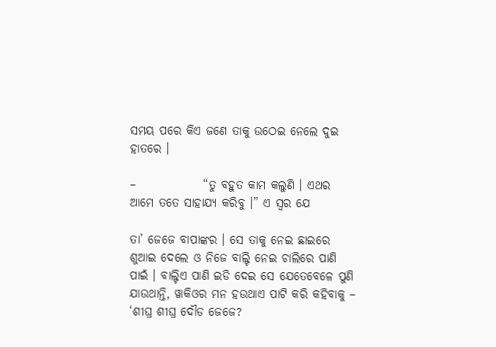ସମୟ ପରେ କିଏ ଜଣେ ତାକୁ ଉଠେଇ ନେଲେ ଦୁଇ ହାତରେ ।

–              “ତୁ ବହୁତ କାମ କଲୁଣି । ଏଥର ଆମେ ତତେ ସାହାଯ୍ୟ କରିବୁ ।” ଏ ସ୍ୱର ଯେ

ତା’ ଜେଜେ ବାପାଙ୍କର । ସେ ତାକୁ ନେଇ ଛାଇରେ ଶୁଆଇ ଦେଲେ ଓ ନିଜେ ବାଲ୍ଟି ନେଇ ଚାଲିରେ ପାଣି ପାଇଁ । ବାଲ୍ଟିଏ ପାଣି ଇଡି ଦେଇ ସେ ଯେତେବେଳେ ପୁଣି ଯାଉଥାନ୍ତି, ୱାକିଓର ମନ ହଉଥାଏ ପାଟି କରି କହିବାକୁ – ‘ଶୀଘ୍ର ଶୀଘ୍ର ଦୌଡ ଜେଜେ?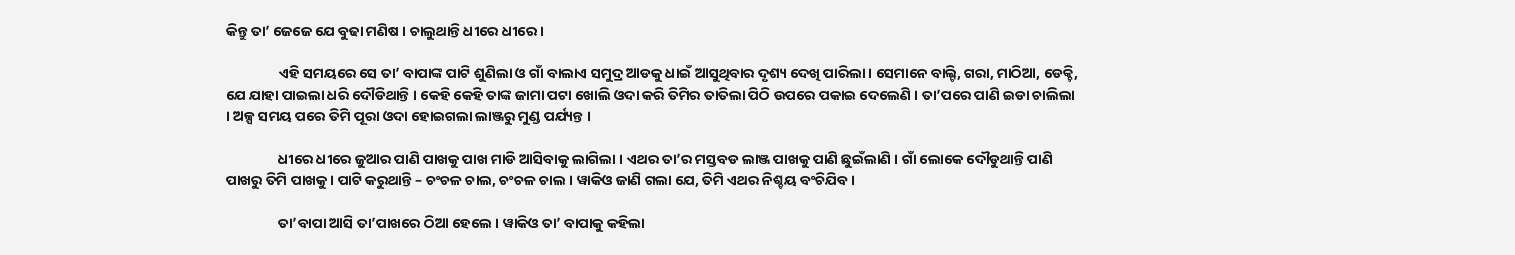କିନ୍ତୁ ତା’ ଜେଜେ ଯେ ବୁଢା ମଣିଷ । ଚାଲୁଥାନ୍ତି ଧୀରେ ଧୀରେ ।

                ଏହି ସମୟରେ ସେ ତା’ ବାପାଙ୍କ ପାଟି ଶୁଣିଲା ଓ ଗାଁ ବାଲାଏ ସମୁଦ୍ର ଆଡକୁ ଧାଇଁ ଆସୁଥିବାର ଦୃଶ୍ୟ ଦେଖି ପାରିଲା । ସେମାନେ ବାଲ୍ଟି, ଗରା, ମାଠିଆ, ଡେକ୍ଚି, ଯେ ଯାହା ପାଇଲା ଧରି ଦୌଡିଥାନ୍ତି । କେହି କେହି ତାଙ୍କ ଜାମା ପଟା ଖୋଲି ଓଦା କରି ତିମିର ତାତିଲା ପିଠି ଉପରେ ପକାଇ ଦେଲେଣି । ତା’ପରେ ପାଣି ଇଡା ଚାଲିଲା । ଅଳ୍ପ ସମୟ ପରେ ତିମି ପୂରା ଓଦା ହୋଇଗଲା ଲାଞ୍ଜରୁ ମୁଣ୍ଡ ପର୍ଯ୍ୟନ୍ତ ।

                ଧୀରେ ଧୀରେ ଜୁଆର ପାଣି ପାଖକୁ ପାଖ ମାଡି ଆସିବାକୁ ଲାଗିଲା । ଏଥର ତା’ର ମସ୍ତବଡ ଲାଞ୍ଜ ପାଖକୁ ପାଣି ଛୁଇଁଲାଣି । ଗାଁ ଲୋକେ ଦୌଡୁଥାନ୍ତି ପାଣି ପାଖରୁ ତିମି ପାଖକୁ । ପାଟି କରୁଥାନ୍ତି – ଚଂଚଳ ଚାଲ, ଚଂଚଳ ଚାଲ । ୱାକିଓ ଜାଣି ଗଲା ଯେ, ତିମି ଏଥର ନିଶ୍ଚୟ ବଂଚିଯିବ ।

                ତା’ବାପା ଆସି ତା’ପାଖରେ ଠିଆ ହେଲେ । ୱାକିଓ ତା’ ବାପାକୁ କହିଲା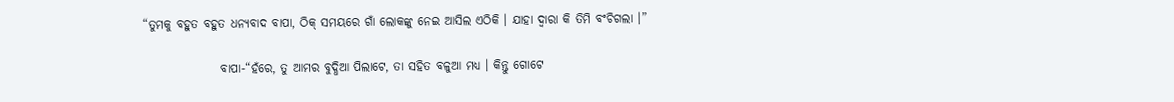“ତୁମକୁ ବହୁତ ବହୁତ ଧନ୍ୟବାଦ ବାପା, ଠିକ୍ ସମୟରେ ଗାଁ ଲୋକଙ୍କୁ ନେଇ ଆସିଲ ଏଠିକି । ଯାହା ଦ୍ୱାରା କି ତିମି ବଂଚିଗଲା ।”

                ବାପା-“ହଁରେ, ତୁ ଆମର ବୁଦ୍ଧିଆ ପିଲାଟେ, ତା ସହିତ ବଳୁଆ ମଧ୍ୟ । କିନ୍ତୁ ଗୋଟେ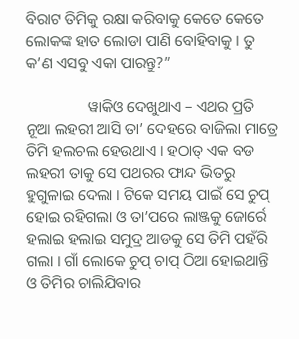ବିରାଟ ତିମିକୁ ରକ୍ଷା କରିବାକୁ କେତେ କେତେ ଲୋକଙ୍କ ହାତ ଲୋଡା ପାଣି ବୋହିବାକୁ । ତୁ କ’ଣ ଏସବୁ ଏକା ପାରନ୍ତୁ?”

                ୱାକିଓ ଦେଖୁଥାଏ – ଏଥର ପ୍ରତି ନୂଆ ଲହରୀ ଆସି ତା’ ଦେହରେ ବାଜିଲା ମାତ୍ରେ ତିମି ହଲଚଲ ହେଉଥାଏ । ହଠାତ୍ ଏକ ବଡ ଲହରୀ ତାକୁ ସେ ପଥରର ଫାନ୍ଦ ଭିତରୁ ହୁଗୁଳାଇ ଦେଲା । ଟିକେ ସମୟ ପାଇଁ ସେ ଚୁପ୍ ହୋଇ ରହିଗଲା ଓ ତା’ପରେ ଲାଞ୍ଜକୁ ଜୋର୍ରେ ହଲାଇ ହଲାଇ ସମୁଦ୍ର ଆଡକୁ ସେ ତିମି ପହଁରି ଗଲା । ଗାଁ ଲୋକେ ଚୁପ୍ ଚାପ୍ ଠିଆ ହୋଇଥାନ୍ତି ଓ ତିମିର ଚାଲିଯିବାର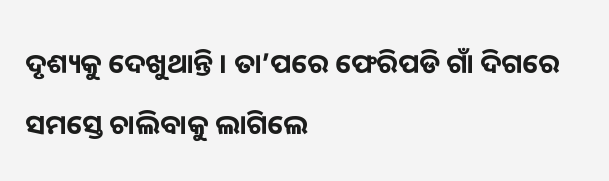ଦୃଶ୍ୟକୁ ଦେଖୁଥାନ୍ତି । ତା’ପରେ ଫେରିପଡି ଗାଁ ଦିଗରେ ସମସ୍ତେ ଚାଲିବାକୁ ଲାଗିଲେ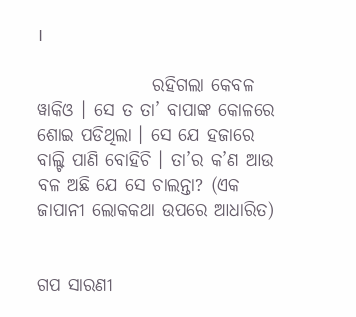।

                ରହିଗଲା କେବଳ ୱାକିଓ । ସେ ତ ତା’ ବାପାଙ୍କ କୋଳରେ ଶୋଇ ପଡିଥିଲା । ସେ ଯେ ହଜାରେ ବାଲ୍ଟି ପାଣି ବୋହିଚି । ତା’ର କ’ଣ ଆଉ ବଳ ଅଛି ଯେ ସେ ଚାଲନ୍ତା? (ଏକ ଜାପାନୀ ଲୋକକଥା ଉପରେ ଆଧାରିତ)


ଗପ ସାରଣୀ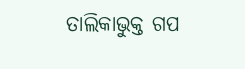ତାଲିକାଭୁକ୍ତ ଗପ